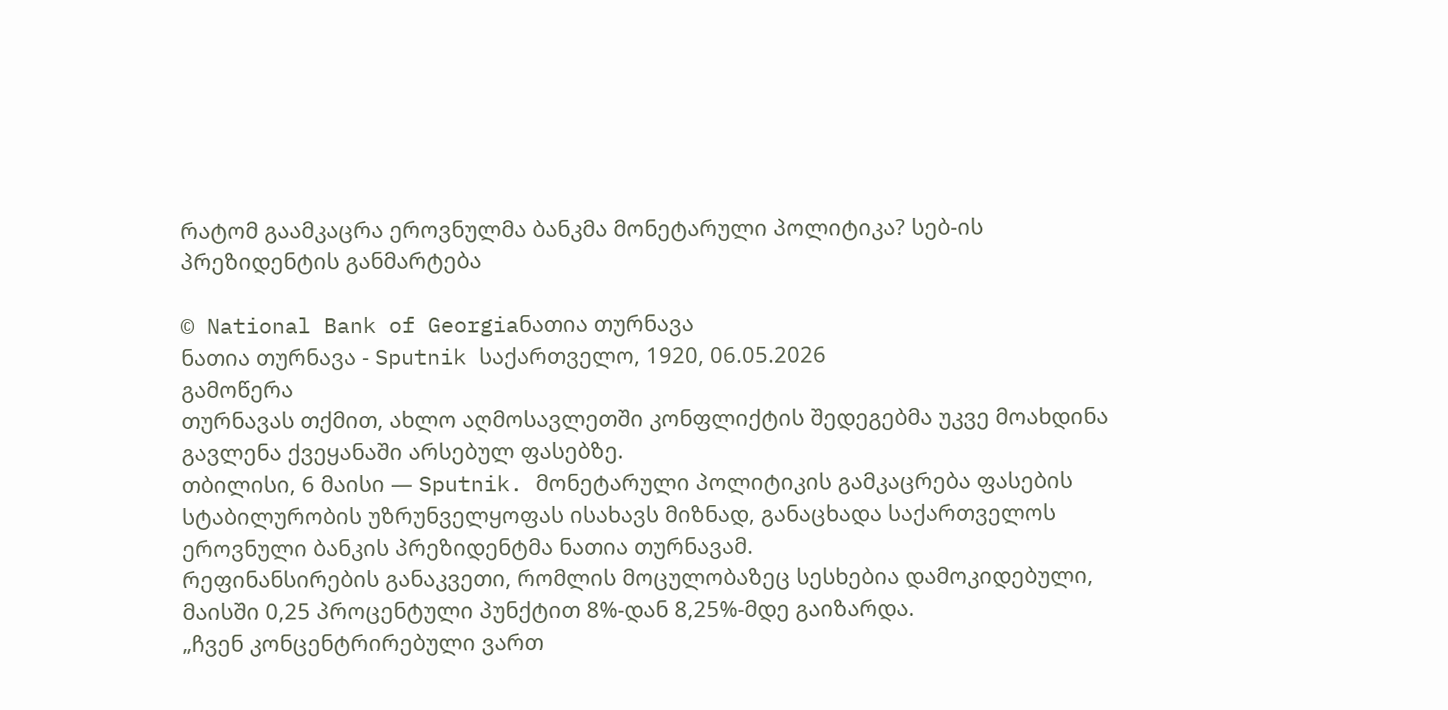რატომ გაამკაცრა ეროვნულმა ბანკმა მონეტარული პოლიტიკა? სებ-ის პრეზიდენტის განმარტება

© National Bank of Georgiaნათია თურნავა
ნათია თურნავა - Sputnik საქართველო, 1920, 06.05.2026
გამოწერა
თურნავას თქმით, ახლო აღმოსავლეთში კონფლიქტის შედეგებმა უკვე მოახდინა გავლენა ქვეყანაში არსებულ ფასებზე.
თბილისი, 6 მაისი — Sputnik. მონეტარული პოლიტიკის გამკაცრება ფასების სტაბილურობის უზრუნველყოფას ისახავს მიზნად, განაცხადა საქართველოს ეროვნული ბანკის პრეზიდენტმა ნათია თურნავამ.
რეფინანსირების განაკვეთი, რომლის მოცულობაზეც სესხებია დამოკიდებული, მაისში 0,25 პროცენტული პუნქტით 8%-დან 8,25%-მდე გაიზარდა.
„ჩვენ კონცენტრირებული ვართ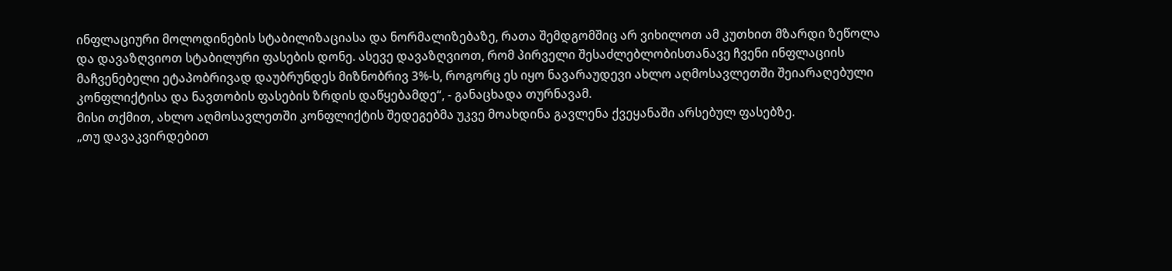ინფლაციური მოლოდინების სტაბილიზაციასა და ნორმალიზებაზე, რათა შემდგომშიც არ ვიხილოთ ამ კუთხით მზარდი ზეწოლა და დავაზღვიოთ სტაბილური ფასების დონე. ასევე დავაზღვიოთ, რომ პირველი შესაძლებლობისთანავე ჩვენი ინფლაციის მაჩვენებელი ეტაპობრივად დაუბრუნდეს მიზნობრივ 3%-ს, როგორც ეს იყო ნავარაუდევი ახლო აღმოსავლეთში შეიარაღებული კონფლიქტისა და ნავთობის ფასების ზრდის დაწყებამდე“, - განაცხადა თურნავამ.
მისი თქმით, ახლო აღმოსავლეთში კონფლიქტის შედეგებმა უკვე მოახდინა გავლენა ქვეყანაში არსებულ ფასებზე.
„თუ დავაკვირდებით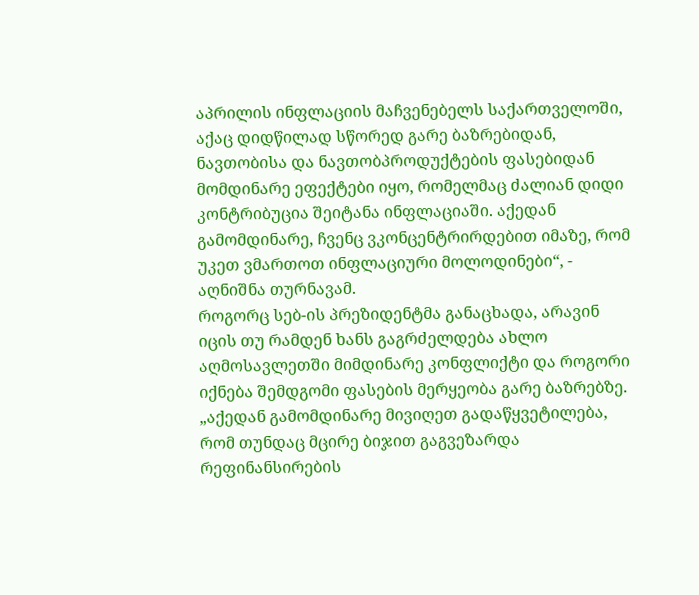აპრილის ინფლაციის მაჩვენებელს საქართველოში, აქაც დიდწილად სწორედ გარე ბაზრებიდან, ნავთობისა და ნავთობპროდუქტების ფასებიდან მომდინარე ეფექტები იყო, რომელმაც ძალიან დიდი კონტრიბუცია შეიტანა ინფლაციაში. აქედან გამომდინარე, ჩვენც ვკონცენტრირდებით იმაზე, რომ უკეთ ვმართოთ ინფლაციური მოლოდინები“, - აღნიშნა თურნავამ.
როგორც სებ-ის პრეზიდენტმა განაცხადა, არავინ იცის თუ რამდენ ხანს გაგრძელდება ახლო აღმოსავლეთში მიმდინარე კონფლიქტი და როგორი იქნება შემდგომი ფასების მერყეობა გარე ბაზრებზე.
„აქედან გამომდინარე მივიღეთ გადაწყვეტილება, რომ თუნდაც მცირე ბიჯით გაგვეზარდა რეფინანსირების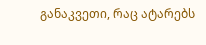განაკვეთი, რაც ატარებს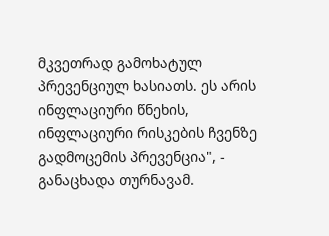მკვეთრად გამოხატულ პრევენციულ ხასიათს. ეს არის ინფლაციური წნეხის, ინფლაციური რისკების ჩვენზე გადმოცემის პრევენცია", - განაცხადა თურნავამ.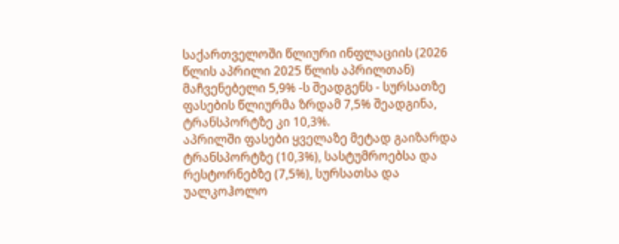საქართველოში წლიური ინფლაციის (2026 წლის აპრილი 2025 წლის აპრილთან) მაჩვენებელი 5,9% -ს შეადგენს - სურსათზე ფასების წლიურმა ზრდამ 7,5% შეადგინა, ტრანსპორტზე კი 10,3%.
აპრილში ფასები ყველაზე მეტად გაიზარდა ტრანსპორტზე (10,3%), სასტუმროებსა და რესტორნებზე (7,5%), სურსათსა და უალკოჰოლო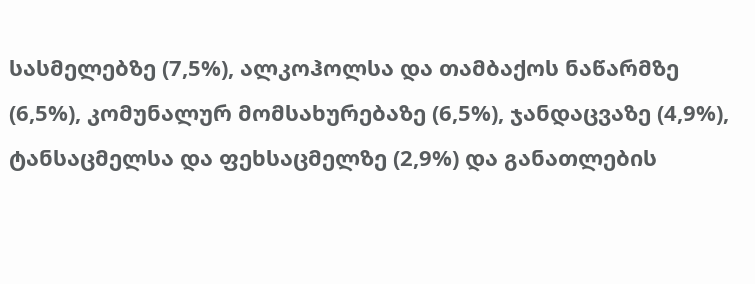სასმელებზე (7,5%), ალკოჰოლსა და თამბაქოს ნაწარმზე (6,5%), კომუნალურ მომსახურებაზე (6,5%), ჯანდაცვაზე (4,9%), ტანსაცმელსა და ფეხსაცმელზე (2,9%) და განათლების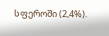სფეროში (2,4%).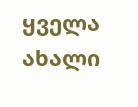ყველა ახალი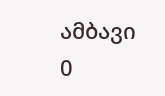ამბავი
0